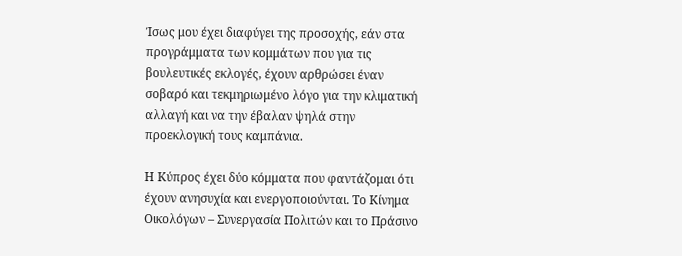Ίσως μου έχει διαφύγει της προσοχής, εάν στα προγράμματα των κομμάτων που για τις βουλευτικές εκλογές, έχουν αρθρώσει έναν σοβαρό και τεκμηριωμένο λόγο για την κλιματική αλλαγή και να την έβαλαν ψηλά στην προεκλογική τους καμπάνια.

Η Κύπρος έχει δύο κόμματα που φαντάζομαι ότι έχουν ανησυχία και ενεργοποιούνται. Το Κίνημα Οικολόγων – Συνεργασία Πολιτών και το Πράσινο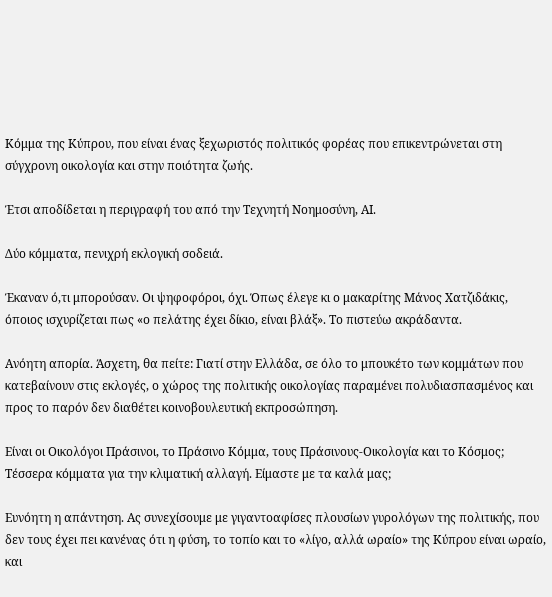Κόμμα της Κύπρου, που είναι ένας ξεχωριστός πολιτικός φορέας που επικεντρώνεται στη σύγχρονη οικολογία και στην ποιότητα ζωής.

Έτσι αποδίδεται η περιγραφή του από την Τεχνητή Νοημοσύνη, ΑΙ.

Δύο κόμματα, πενιχρή εκλογική σοδειά.

Έκαναν ό,τι μπορούσαν. Οι ψηφοφόροι, όχι. Όπως έλεγε κι ο μακαρίτης Μάνος Χατζιδάκις, όποιος ισχυρίζεται πως «ο πελάτης έχει δίκιο, είναι βλάξ». Το πιστεύω ακράδαντα.

Ανόητη απορία. Άσχετη, θα πείτε: Γιατί στην Ελλάδα, σε όλο το μπουκέτο των κομμάτων που κατεβαίνουν στις εκλογές, ο χώρος της πολιτικής οικολογίας παραμένει πολυδιασπασμένος και προς το παρόν δεν διαθέτει κοινοβουλευτική εκπροσώπηση.

Είναι οι Οικολόγοι Πράσινοι, το Πράσινο Κόμμα, τους Πράσινους-Οικολογία και το Κόσμος; Τέσσερα κόμματα για την κλιματική αλλαγή. Είμαστε με τα καλά μας;

Ευνόητη η απάντηση. Ας συνεχίσουμε με γιγαντοαφίσες πλουσίων γυρολόγων της πολιτικής, που δεν τους έχει πει κανένας ότι η φύση, το τοπίο και το «λίγο, αλλά ωραίο» της Κύπρου είναι ωραίο, και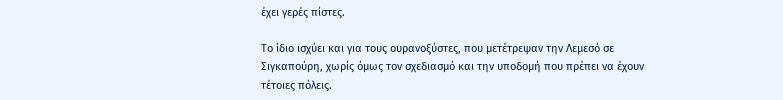έχει γερές πίστες.

Το ίδιο ισχύει και για τους ουρανοξύστες, που μετέτρεψαν την Λεμεσό σε Σιγκαπούρη, χωρίς όμως τον σχεδιασμό και την υποδομή που πρέπει να έχουν τέτοιες πόλεις.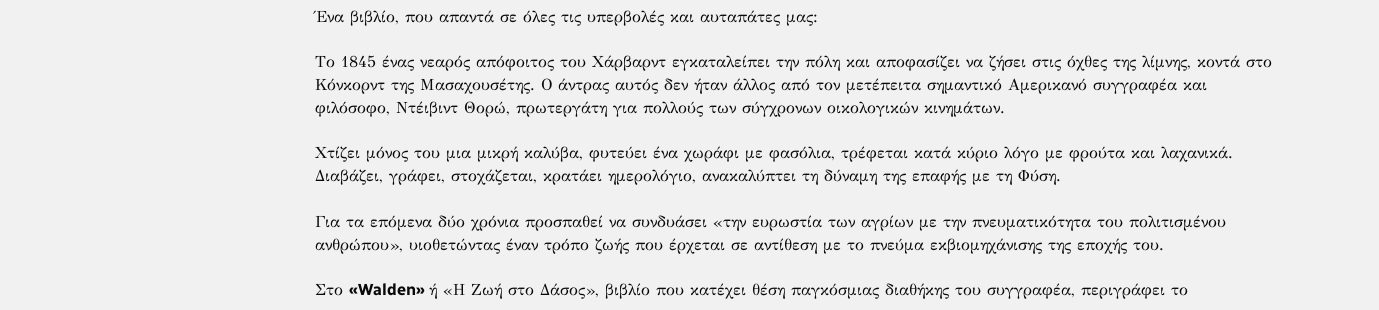Ένα βιβλίο, που απαντά σε όλες τις υπερβολές και αυταπάτες μας:

Το 1845 ένας νεαρός απόφοιτος του Χάρβαρντ εγκαταλείπει την πόλη και αποφασίζει να ζήσει στις όχθες της λίμνης, κοντά στο Κόνκορντ της Μασαχουσέτης. Ο άντρας αυτός δεν ήταν άλλος από τον μετέπειτα σημαντικό Αμερικανό συγγραφέα και φιλόσοφο, Ντέιβιντ Θορώ, πρωτεργάτη για πολλούς των σύγχρονων οικολογικών κινημάτων.

Χτίζει μόνος του μια μικρή καλύβα, φυτεύει ένα χωράφι με φασόλια, τρέφεται κατά κύριο λόγο με φρούτα και λαχανικά. Διαβάζει, γράφει, στοχάζεται, κρατάει ημερολόγιο, ανακαλύπτει τη δύναμη της επαφής με τη Φύση.

Για τα επόμενα δύο χρόνια προσπαθεί να συνδυάσει «την ευρωστία των αγρίων με την πνευματικότητα του πολιτισμένου ανθρώπου», υιοθετώντας έναν τρόπο ζωής που έρχεται σε αντίθεση με το πνεύμα εκβιομηχάνισης της εποχής του.

Στο «Walden» ή «Η Ζωή στο Δάσος», βιβλίο που κατέχει θέση παγκόσμιας διαθήκης του συγγραφέα, περιγράφει το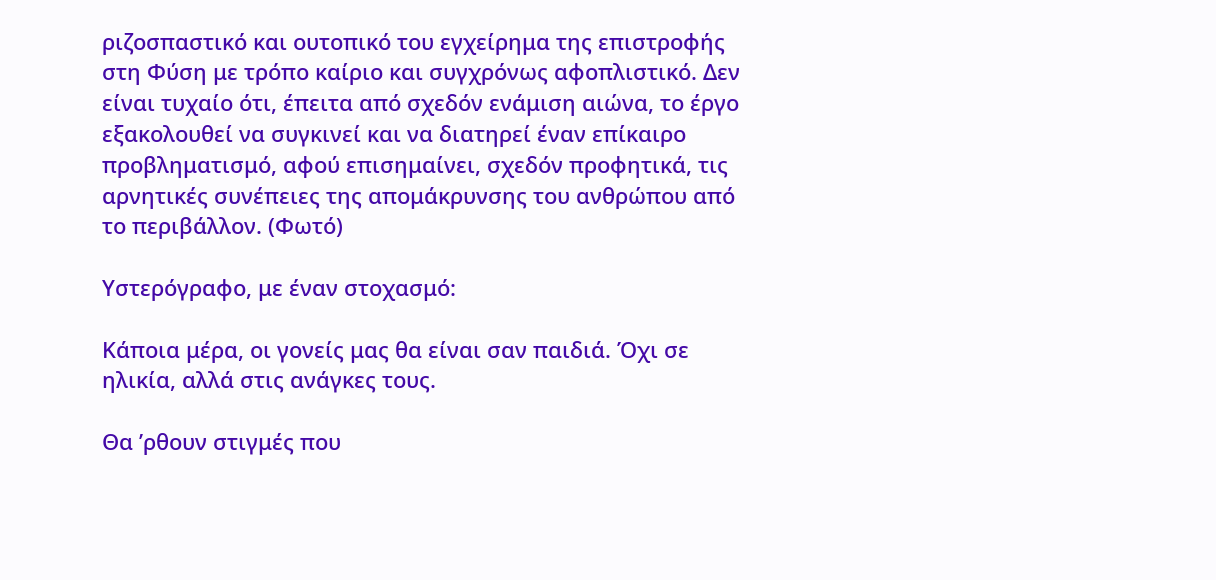ριζοσπαστικό και ουτοπικό του εγχείρημα της επιστροφής στη Φύση με τρόπο καίριο και συγχρόνως αφοπλιστικό. Δεν είναι τυχαίο ότι, έπειτα από σχεδόν ενάμιση αιώνα, το έργο εξακολουθεί να συγκινεί και να διατηρεί έναν επίκαιρο προβληματισμό, αφού επισημαίνει, σχεδόν προφητικά, τις αρνητικές συνέπειες της απομάκρυνσης του ανθρώπου από το περιβάλλον. (Φωτό)

Υστερόγραφο, με έναν στοχασμό:

Κάποια μέρα, οι γονείς μας θα είναι σαν παιδιά. Όχι σε ηλικία, αλλά στις ανάγκες τους.

Θα ’ρθουν στιγμές που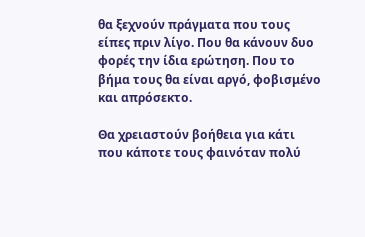θα ξεχνούν πράγματα που τους είπες πριν λίγο. Που θα κάνουν δυο φορές την ίδια ερώτηση. Που το βήμα τους θα είναι αργό, φοβισμένο και απρόσεκτο.

Θα χρειαστούν βοήθεια για κάτι που κάποτε τους φαινόταν πολύ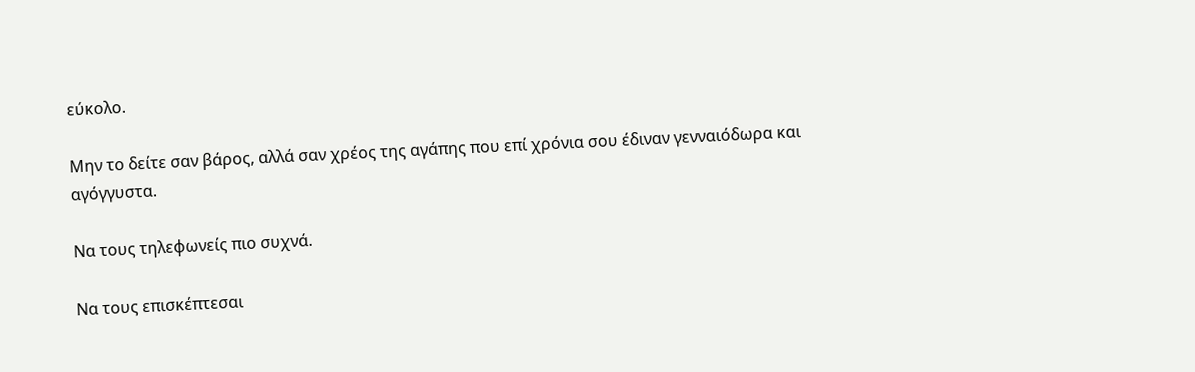εύκολο.

Μην το δείτε σαν βάρος, αλλά σαν χρέος της αγάπης που επί χρόνια σου έδιναν γενναιόδωρα και αγόγγυστα.

Να τους τηλεφωνείς πιο συχνά.

Να τους επισκέπτεσαι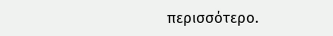περισσότερο.